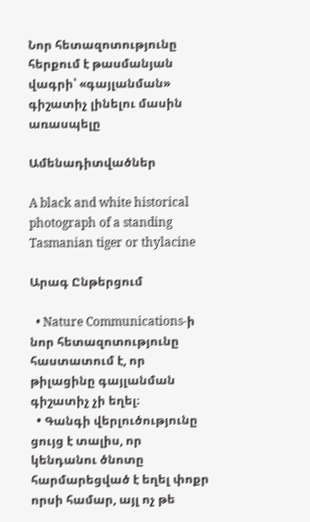Նոր հետազոտությունը հերքում է թասմանյան վագրի՝ «գայլանման» գիշատիչ լինելու մասին առասպելը

Ամենադիտվածներ

A black and white historical photograph of a standing Tasmanian tiger or thylacine

Արագ Ընթերցում

  • Nature Communications-ի նոր հետազոտությունը հաստատում է, որ թիլացինը գայլանման գիշատիչ չի եղել։
  • Գանգի վերլուծությունը ցույց է տալիս, որ կենդանու ծնոտը հարմարեցված է եղել փոքր որսի համար, այլ ոչ թե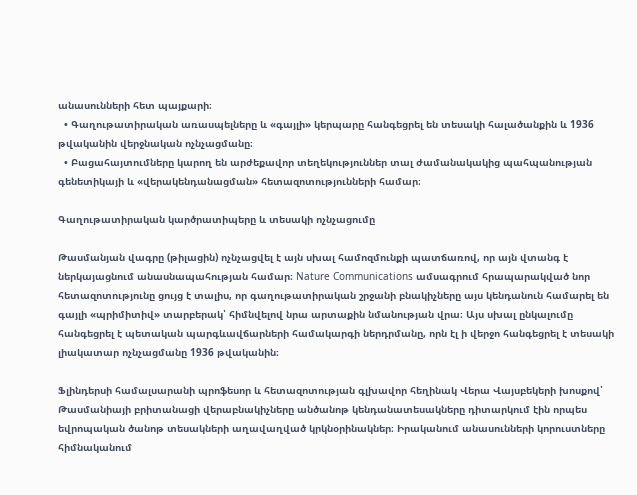անասունների հետ պայքարի։
  • Գաղութատիրական առասպելները և «գայլի» կերպարը հանգեցրել են տեսակի հալածանքին և 1936 թվականին վերջնական ոչնչացմանը։
  • Բացահայտումները կարող են արժեքավոր տեղեկություններ տալ ժամանակակից պահպանության գենետիկայի և «վերակենդանացման» հետազոտությունների համար։

Գաղութատիրական կարծրատիպերը և տեսակի ոչնչացումը

Թասմանյան վագրը (թիլացին) ոչնչացվել է այն սխալ համոզմունքի պատճառով, որ այն վտանգ է ներկայացնում անասնապահության համար։ Nature Communications ամսագրում հրապարակված նոր հետազոտությունը ցույց է տալիս, որ գաղութատիրական շրջանի բնակիչները այս կենդանուն համարել են գայլի «պրիմիտիվ» տարբերակ՝ հիմնվելով նրա արտաքին նմանության վրա։ Այս սխալ ընկալումը հանգեցրել է պետական պարգևավճարների համակարգի ներդրմանը, որն էլ ի վերջո հանգեցրել է տեսակի լիակատար ոչնչացմանը 1936 թվականին։

Ֆլինդերսի համալսարանի պրոֆեսոր և հետազոտության գլխավոր հեղինակ Վերա Վայսբեկերի խոսքով՝ Թասմանիայի բրիտանացի վերաբնակիչները անծանոթ կենդանատեսակները դիտարկում էին որպես եվրոպական ծանոթ տեսակների աղավաղված կրկնօրինակներ։ Իրականում անասունների կորուստները հիմնականում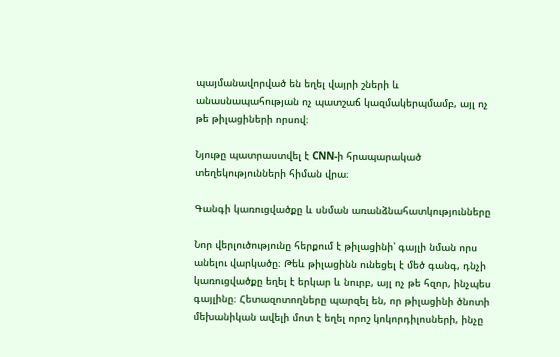պայմանավորված են եղել վայրի շների և անասնապահության ոչ պատշաճ կազմակերպմամբ, այլ ոչ թե թիլացիների որսով։

Նյութը պատրաստվել է CNN-ի հրապարակած տեղեկությունների հիման վրա։

Գանգի կառուցվածքը և սնման առանձնահատկությունները

Նոր վերլուծությունը հերքում է թիլացինի՝ գայլի նման որս անելու վարկածը։ Թեև թիլացինն ունեցել է մեծ գանգ, դնչի կառուցվածքը եղել է երկար և նուրբ, այլ ոչ թե հզոր, ինչպես գայլինը։ Հետազոտողները պարզել են, որ թիլացինի ծնոտի մեխանիկան ավելի մոտ է եղել որոշ կոկորդիլոսների, ինչը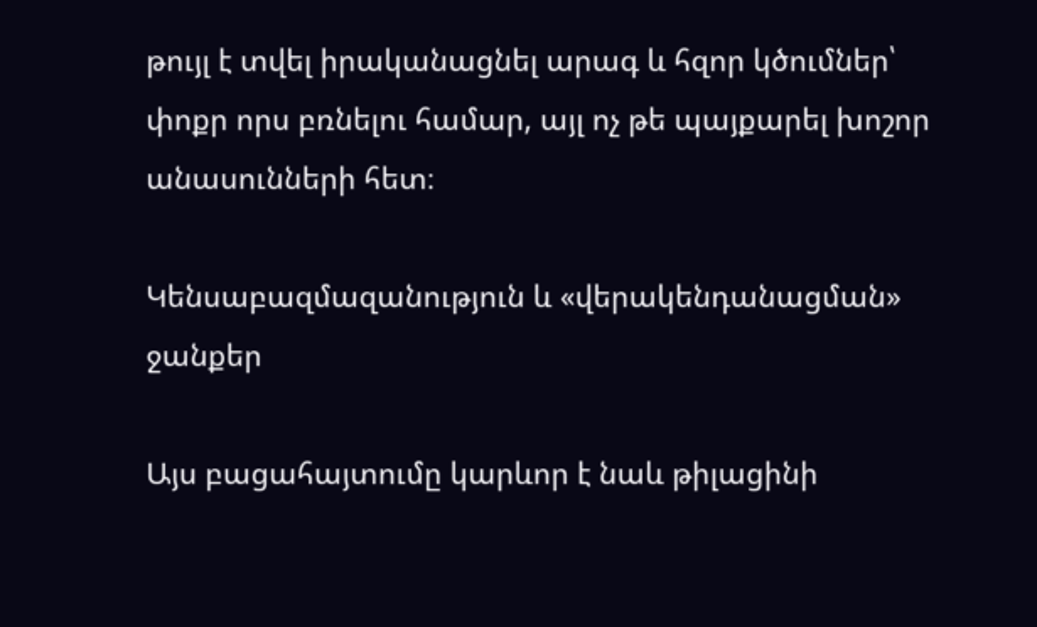թույլ է տվել իրականացնել արագ և հզոր կծումներ՝ փոքր որս բռնելու համար, այլ ոչ թե պայքարել խոշոր անասունների հետ։

Կենսաբազմազանություն և «վերակենդանացման» ջանքեր

Այս բացահայտումը կարևոր է նաև թիլացինի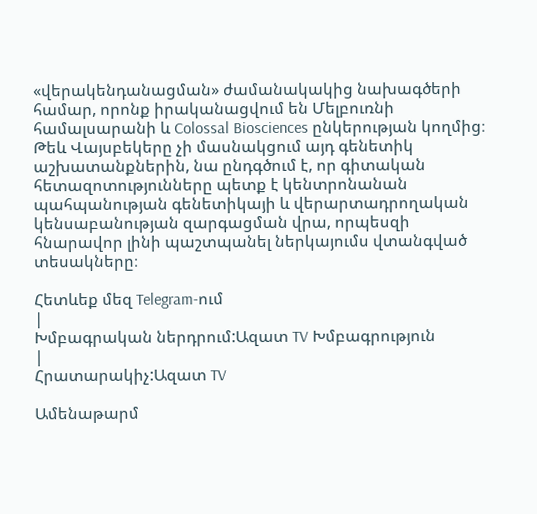«վերակենդանացման» ժամանակակից նախագծերի համար, որոնք իրականացվում են Մելբուռնի համալսարանի և Colossal Biosciences ընկերության կողմից։ Թեև Վայսբեկերը չի մասնակցում այդ գենետիկ աշխատանքներին, նա ընդգծում է, որ գիտական հետազոտությունները պետք է կենտրոնանան պահպանության գենետիկայի և վերարտադրողական կենսաբանության զարգացման վրա, որպեսզի հնարավոր լինի պաշտպանել ներկայումս վտանգված տեսակները։

Հետևեք մեզ Telegram-ում
|
Խմբագրական ներդրում:Ազատ TV Խմբագրություն
|
Հրատարակիչ:Ազատ TV

Ամենաթարմ